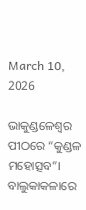March 10, 2026

ଭାକୁଣ୍ଡଳେଶ୍ବର ପୀଠରେ “କୁଣ୍ଡଳ ମହୋତ୍ସବ”। ବାଲୁକାକଳାରେ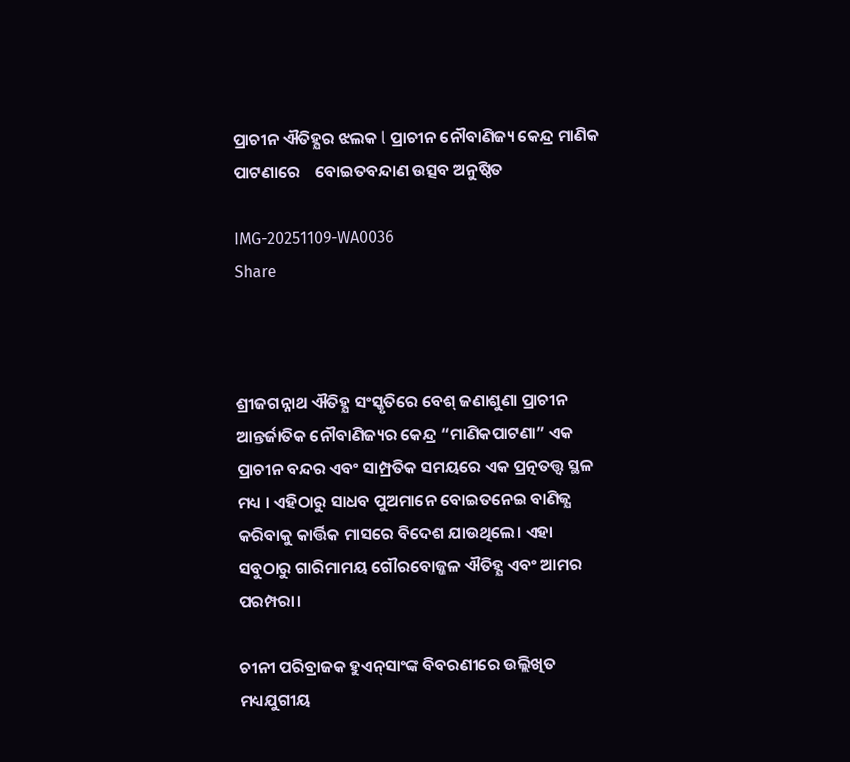ପ୍ରାଚୀନ ଐତିହ୍ଯର ଝଲକ l ପ୍ରାଚୀନ ନୌବାଣିଜ୍ୟ କେନ୍ଦ୍ର ମାଣିକ ପାଟଣାରେ    ବୋଇତବନ୍ଦାଣ ଉତ୍ସବ ଅନୁଷ୍ଠିତ

IMG-20251109-WA0036
Share



ଶ୍ରୀଜଗନ୍ନାଥ ଐତିହ୍ଯ ସଂସ୍କୃତିରେ ବେଶ୍ ଜଣାଶୁଣା ପ୍ରାଚୀନ ଆନ୍ତର୍ଜାତିକ ନୌବାଣିଜ୍ୟର କେନ୍ଦ୍ର “ମାଣିକପାଟଣା” ଏକ ପ୍ରାଚୀନ ବନ୍ଦର ଏବଂ ସାମ୍ପ୍ରତିକ ସମୟରେ ଏକ ପ୍ରତ୍ନତତ୍ତ୍ୱ ସ୍ଥଳ ମଧ୍ୟ । ଏହିଠାରୁ ସାଧବ ପୁଅମାନେ ବୋଇତନେଇ ବାଣିଜ୍ଯ କରିବାକୁ କାର୍ତ୍ତିକ ମାସରେ ବିଦେଶ ଯାଉଥିଲେ। ଏହା ସବୁଠାରୁ ଗାରିମାମୟ ଗୌରବୋଜ୍ଜଳ ଐତିହ୍ଯ ଏବଂ ଆମର ପରମ୍ପରା।

ଚୀନୀ ପରିବ୍ରାଜକ ହୁଏନ୍‍ସାଂଙ୍କ ବିବରଣୀରେ ଉଲ୍ଲିଖିତ ମଧ୍ୟଯୁଗୀୟ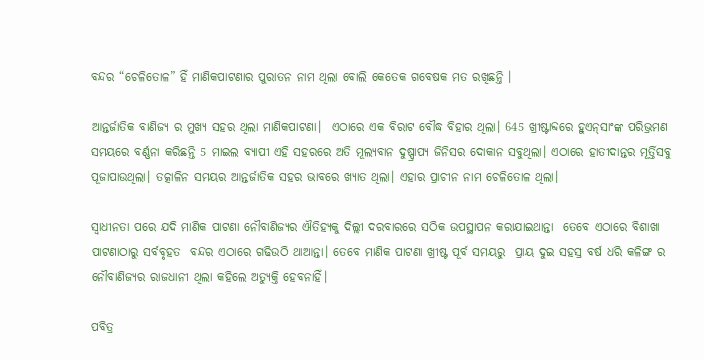ବନ୍ଦର “ଚେଳିତୋଳ” ହିଁ ମାଣିକପାଟଣାର ପୁରାତନ ନାମ ଥିଲା ବୋଲି କେତେକ ଗବେଷକ ମତ ରଖିଛନ୍ତି ।

ଆନ୍ତର୍ଜାତିକ ବାଣିଜ୍ଯ ର ମୁଖ୍ଯ ସହର ଥିଲା ମାଣିକପାଟଣା।  ଏଠାରେ ଏକ ବିରାଟ ବୌଦ୍ଧ ବିହାର ଥିଲା। 645 ଖ୍ରୀଷ୍ଟାବ୍ଦରେ ହୁଏନ୍‍ସାଂଙ୍କ ପରିଭ୍ରମଣ ସମୟରେ ବର୍ଣ୍ଣନା କରିଛନ୍ତି 5 ମାଇଲ ବ୍ଯାପୀ ଏହି ସହରରେ ଅତି ମୂଲ୍ଯବାନ ଦୁଷ୍ପ୍ରାପ୍ୟ ଜିନିସର ଦୋକାନ ସବୁଥିଲା। ଏଠାରେ ହାତୀଦାନ୍ତର ମୂର୍ତ୍ତିସବୁ ପୂଜାପାଉଥିଲା। ତତ୍କାଳିନ ସମୟର ଆନ୍ତର୍ଜାତିକ ସହର ଭାବରେ ଖ୍ୟାତ ଥିଲା। ଏହାର ପ୍ରାଚୀନ ନାମ ଚେଳିତୋଳ ଥିଲା।

ସ୍ୱାଧୀନତା ପରେ ଯଦି ମାଣିକ ପାଟଣା ନୌବାଣିଜ୍ୟର ଐତିହ୍ଯକୁ ଦିଲ୍ଲୀ ଦରବାରରେ ସଠିକ ଉପସ୍ଥାପନ କରାଯାଇଥାନ୍ତା  ତେବେ ଏଠାରେ ବିଶାଖା ପାଟଣାଠାରୁ ସର୍ବବୃହତ  ବନ୍ଦର ଏଠାରେ ଗଢିଉଠି ଥାଆନ୍ତା। ତେବେ ମାଣିକ ପାଟଣା ଖ୍ରୀଷ୍ଟ ପୂର୍ବ ସମୟରୁ  ପ୍ରାୟ ଦୁଇ ସହସ୍ର ବର୍ଷ ଧରି କଳିଙ୍ଗ ର ନୌବାଣିଜ୍ୟର ରାଜଧାନୀ ଥିଲା କହିଲେ ଅତ୍ୟୁକ୍ତି ହେବନାହିଁ।

ପବିତ୍ର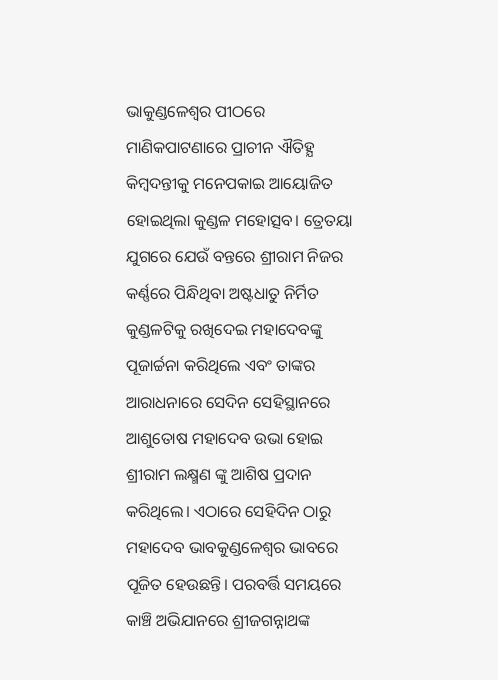ଭାକୁଣ୍ଡଳେଶ୍ବର ପୀଠରେ ମାଣିକପାଟଣାରେ ପ୍ରାଚୀନ ଐତିହ୍ଯ କିମ୍ବଦନ୍ତୀକୁ ମନେପକାଇ ଆୟୋଜିତ ହୋଇଥିଲା କୁଣ୍ଡଳ ମହୋତ୍ସବ। ତ୍ରେତୟା ଯୁଗରେ ଯେଉଁ ବନ୍ତରେ ଶ୍ରୀରାମ ନିଜର କର୍ଣ୍ଣରେ ପିନ୍ଧିଥିବା ଅଷ୍ଟଧାତୁ ନିର୍ମିତ କୁଣ୍ଡଳଟିକୁ ରଖିଦେଇ ମହାଦେବଙ୍କୁ ପୂଜାର୍ଚ୍ଚନା କରିଥିଲେ ଏବଂ ତାଙ୍କର ଆରାଧନାରେ ସେଦିନ ସେହିସ୍ଥାନରେ ଆଶୁତୋଷ ମହାଦେବ ଉଭା ହୋଇ ଶ୍ରୀରାମ ଲକ୍ଷ୍ମଣ ଙ୍କୁ ଆଶିଷ ପ୍ରଦାନ କରିଥିଲେ। ଏଠାରେ ସେହିଦିନ ଠାରୁ ମହାଦେବ ଭାବକୁଣ୍ଡଳେଶ୍ବର ଭାବରେ ପୂଜିତ ହେଉଛନ୍ତି। ପରବର୍ତ୍ତି ସମୟରେ କାଞ୍ଚି ଅଭିଯାନରେ ଶ୍ରୀଜଗନ୍ନାଥଙ୍କ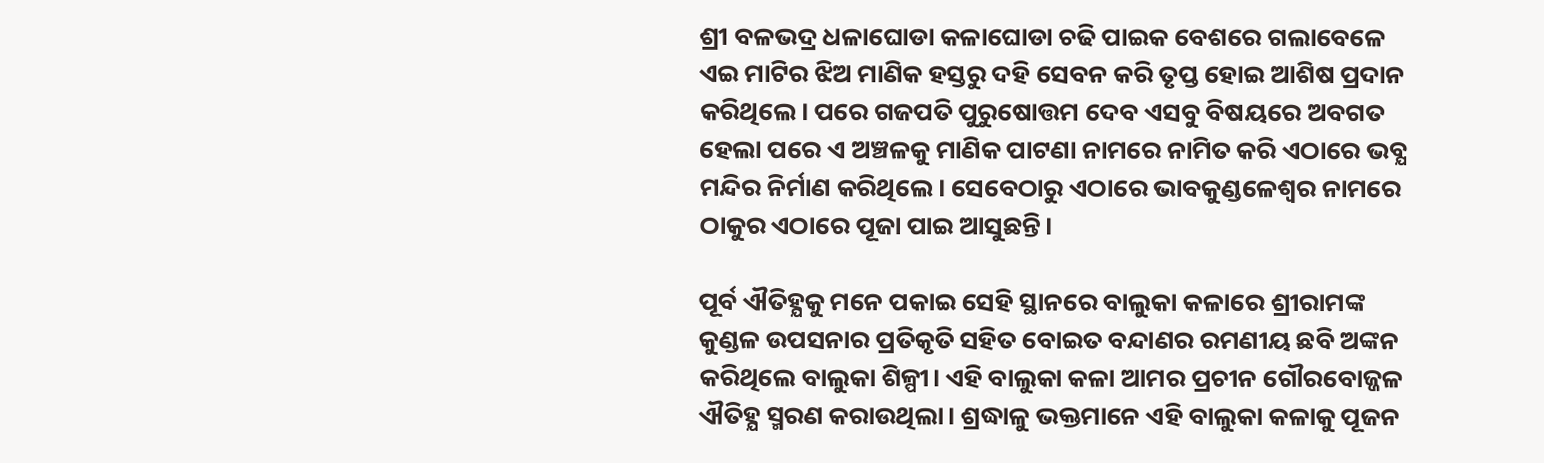ଶ୍ରୀ ବଳଭଦ୍ର ଧଳାଘୋଡା କଳାଘୋଡା ଚଢି ପାଇକ ବେଶରେ ଗଲାବେଳେ ଏଇ ମାଟିର ଝିଅ ମାଣିକ ହସ୍ତରୁ ଦହି ସେବନ କରି ତୃପ୍ତ ହୋଇ ଆଶିଷ ପ୍ରଦାନ କରିଥିଲେ। ପରେ ଗଜପତି ପୁରୁଷୋତ୍ତମ ଦେବ ଏସବୁ ବିଷୟରେ ଅବଗତ ହେଲା ପରେ ଏ ଅଞ୍ଚଳକୁ ମାଣିକ ପାଟଣା ନାମରେ ନାମିତ କରି ଏଠାରେ ଭବ୍ଯ ମନ୍ଦିର ନିର୍ମାଣ କରିଥିଲେ। ସେବେଠାରୁ ଏଠାରେ ଭାବକୁଣ୍ଡଳେଶ୍ବର ନାମରେ ଠାକୁର ଏଠାରେ ପୂଜା ପାଇ ଆସୁଛନ୍ତି।

ପୂର୍ବ ଐତିହ୍ଯକୁ ମନେ ପକାଇ ସେହି ସ୍ଥାନରେ ବାଲୁକା କଳାରେ ଶ୍ରୀରାମଙ୍କ କୁଣ୍ଡଳ ଉପସନାର ପ୍ରତିକୃତି ସହିତ ବୋଇତ ବନ୍ଦାଣର ରମଣୀୟ ଛବି ଅଙ୍କନ କରିଥିଲେ ବାଲୁକା ଶିଳ୍ପୀ। ଏହି ବାଲୁକା କଳା ଆମର ପ୍ରଚୀନ ଗୌରବୋଜ୍ଜଳ ଐତିହ୍ଯ ସ୍ମରଣ କରାଉଥିଲା। ଶ୍ରଦ୍ଧାଳୁ ଭକ୍ତମାନେ ଏହି ବାଲୁକା କଳାକୁ ପୂଜନ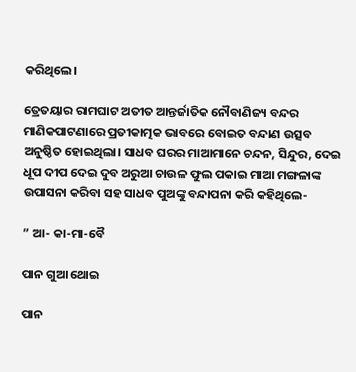କରିଥିଲେ।

ତ୍ରେତୟାର ରାମଘାଟ ଅତୀତ ଆନ୍ତର୍ଜାତିକ ନୌବାଣିଜ୍ୟ ବନ୍ଦର ମାଣିକପାଟଣାରେ ପ୍ରତୀକାତ୍ମକ ଭାବରେ ବୋଇତ ବନ୍ଦାଣ ଉତ୍ସବ ଅନୁଷ୍ଠିତ ହୋଇଥିଲା। ସାଧବ ଘରର ମାଆମାନେ ଚନ୍ଦନ, ସିନ୍ଦୁର, ଦେଇ ଧୂପ ଦୀପ ଦେଇ ଦୁବ ଅରୁଆ ଚାଉଳ ଫୁଲ ପକାଇ ମାଆ ମଙ୍ଗଳାଙ୍କ ଉପାସନା କରିବା ସହ ସାଧବ ପୁଅଙ୍କୁ ବନ୍ଦାପନା କରି କହିଥିଲେ-

” ଆ- କା-ମା-ବୈ

ପାନ ଗୁଆ ଥୋଇ

ପାନ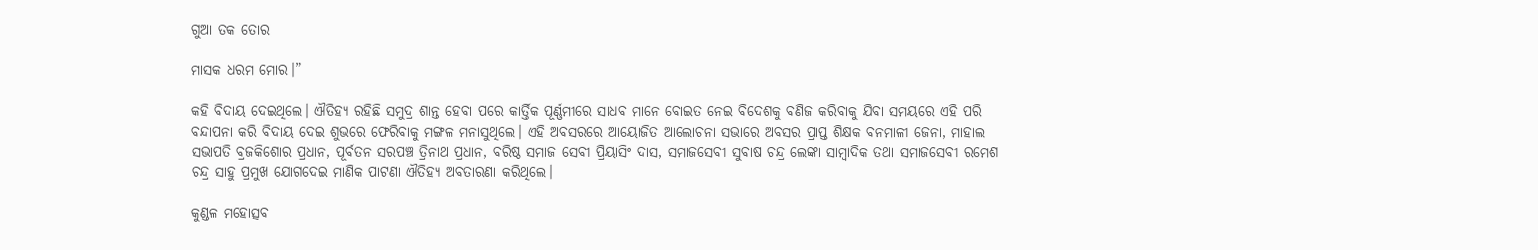ଗୁଆ ତକ ତୋର

ମାସକ ଧରମ ମୋର।”

କହି ବିଦାୟ ଦେଇଥିଲେ। ଐତିହ୍ଯ ରହିଛି ସମୁଦ୍ର ଶାନ୍ତ ହେବା ପରେ କାର୍ତ୍ତିକ ପୂର୍ଣ୍ଣମୀରେ ସାଧବ ମାନେ ବୋଇତ ନେଇ ବିଦେଶକୁ ବଣିଜ କରିବାକୁ ଯିବା ସମୟରେ ଏହି ପରି ବନ୍ଦାପନା କରି ବିଦାୟ ଦେଇ ଶୁଭରେ ଫେରିବାକୁ ମଙ୍ଗଳ ମନାସୁଥିଲେ। ଏହି ଅବସରରେ ଆୟୋଜିତ ଆଲୋଚନା ସଭାରେ ଅବସର ପ୍ରାପ୍ତ ଶିକ୍ଷକ ବନମାଳୀ ଜେନା, ମାହାଲ ସଭାପତି ବ୍ରଜକିଶୋର ପ୍ରଧାନ, ପୂର୍ବତନ ସରପଞ୍ଚ ତ୍ରିନାଥ ପ୍ରଧାନ, ବରିଷ୍ଠ ସମାଜ ସେବୀ ପ୍ରିୟାସିଂ ଦାସ, ସମାଜସେବୀ ସୁବାଷ ଚନ୍ଦ୍ର ଲେଙ୍କା ସାମ୍ବାଦିକ ତଥା ସମାଜସେବୀ ରମେଶ ଚନ୍ଦ୍ର ସାହୁ ପ୍ରମୁଖ ଯୋଗଦେଇ ମାଣିକ ପାଟଣା ଐତିହ୍ଯ ଅବତାରଣା କରିଥିଲେ।

କୁଣ୍ଡଳ ମହୋତ୍ସବ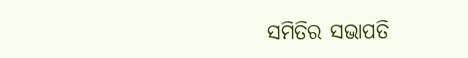ସମିତିର ସଭାପତି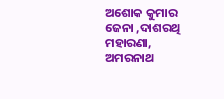ଅଶୋକ କୁମାର ଜେନା ,ଦାଶରଥି ମହାରଣା, ଅମରନାଥ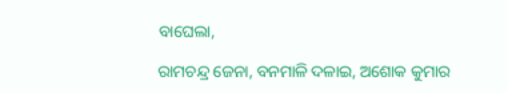ବାଘେଲା,

ରାମଚନ୍ଦ୍ର ଜେନା, ବନମାଳି ଦଳାଇ, ଅଶୋକ କୁମାର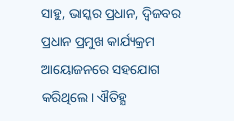ସାହୁ, ଭାସ୍କର ପ୍ରଧାନ, ଦ୍ବିଜବର ପ୍ରଧାନ ପ୍ରମୁଖ କାର୍ଯ୍ୟକ୍ରମ ଆୟୋଜନରେ ସହଯୋଗ କରିଥିଲେ। ଐତିହ୍ଯ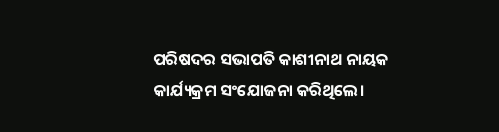ପରିଷଦର ସଭାପତି କାଶୀନାଥ ନାୟକ କାର୍ଯ୍ୟକ୍ରମ ସଂଯୋଜନା କରିଥିଲେ।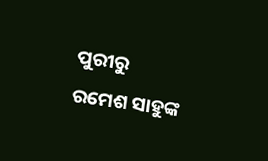ପୁରୀରୁ ରମେଶ ସାହୁଙ୍କ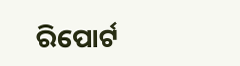ରିପୋର୍ଟ